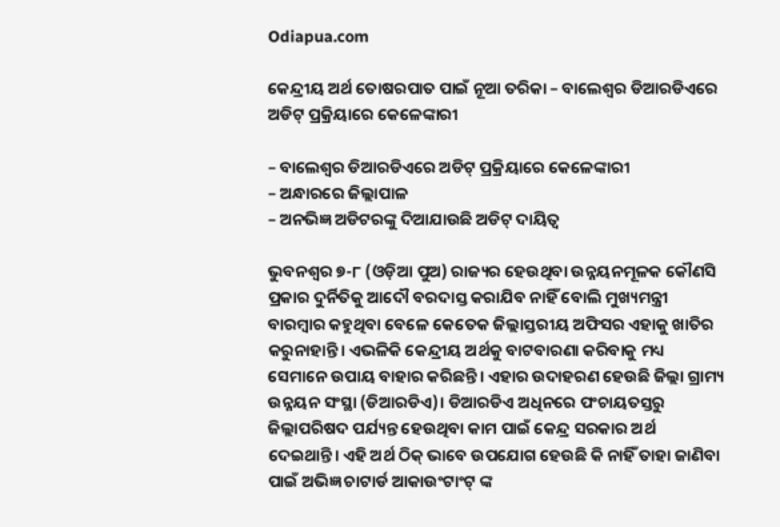Odiapua.com

କେନ୍ଦ୍ରୀୟ ଅର୍ଥ ତୋଷରପାତ ପାଇଁ ନୂଆ ତରିକା – ବାଲେଶ୍ୱର ଡିଆରଡିଏରେ ଅଡିଟ୍ ପ୍ରକ୍ରିୟାରେ କେଳେଙ୍କାରୀ

– ବାଲେଶ୍ୱର ଡିଆରଡିଏରେ ଅଡିଟ୍ ପ୍ରକ୍ରିୟାରେ କେଳେଙ୍କାରୀ
– ଅନ୍ଧାରରେ ଜିଲ୍ଲାପାଳ
– ଅନଭିଜ୍ଞ ଅଡିଟରଙ୍କୁ ଦିଆଯାଉଛି ଅଡିଟ୍ ଦାୟିତ୍ୱ

ଭୁବନଶ୍ୱର ୭-୮ (ଓଡ଼ିଆ ପୁଅ) ରାଜ୍ୟର ହେଉଥିବା ଉନ୍ନୟନମୂଳକ କୌଣସି ପ୍ରକାର ଦୁର୍ନିତିକୁ ଆଦୌ ବରଦାସ୍ତ କରାଯିବ ନାହିଁ ବୋଲି ମୁଖ୍ୟମନ୍ତ୍ରୀ ବାରମ୍ବାର କହୁଥିବା ବେଳେ କେତେକ ଜିଲ୍ଲାସ୍ତରୀୟ ଅଫିସର ଏହାକୁ ଖାତିର କରୁନାହାନ୍ତି। ଏଭଳିକି କେନ୍ଦ୍ରୀୟ ଅର୍ଥକୁ ବାଟବାରଣା କରିବାକୁ ମଧ୍ୟ ସେମାନେ ଉପାୟ ବାହାର କରିଛନ୍ତି। ଏହାର ଉଦାହରଣ ହେଉଛି ଜିଲ୍ଲା ଗ୍ରାମ୍ୟ ଉନ୍ନୟନ ସଂସ୍ଥା (ଡିଆରଡିଏ)। ଡିଆରଡିଏ ଅଧିନରେ ପଂଚାୟତସ୍ତରୁ ଜିଲ୍ଲାପରିଷଦ ପର୍ଯ୍ୟନ୍ତ ହେଉଥିବା କାମ ପାଇଁ କେନ୍ଦ୍ର ସରକାର ଅର୍ଥ ଦେଇଥାନ୍ତି। ଏହି ଅର୍ଥ ଠିକ୍ ଭାବେ ଉପଯୋଗ ହେଉଛି କି ନାହିଁ ତାହା ଜାଣିବା ପାଇଁ ଅଭିଜ୍ଞ ଚାଟାର୍ଡ ଆକାଉଂଟାଂଟ୍ ଙ୍କ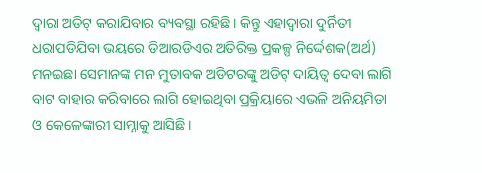ଦ୍ୱାରା ଅଡିଟ୍ କରାଯିବାର ବ୍ୟବସ୍ଥା ରହିଛି। କିନ୍ତୁ ଏହାଦ୍ୱାରା ଦୁର୍ନିତୀ ଧରାପଡିଯିବା ଭୟରେ ଡିଆରଡିଏର ଅତିରିକ୍ତ ପ୍ରକଳ୍ପ ନିର୍ଦ୍ଦେଶକ(ଅର୍ଥ) ମନଇଛା ସେମାନଙ୍କ ମନ ମୁତାବକ ଅଡିଟରଙ୍କୁ ଅଡିଟ୍ ଦାୟିତ୍ୱ ଦେବା ଲାଗି ବାଟ ବାହାର କରିବାରେ ଲାଗି ହୋଇଥିବା ପ୍ରକ୍ରିୟାରେ ଏଭଳି ଅନିୟମିତା ଓ କେଳେଙ୍କାରୀ ସାମ୍ନାକୁ ଆସିଛି।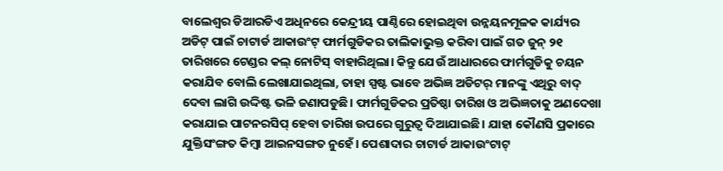ବାଲେଶ୍ୱର ଡିଆରଡିଏ ଅଧିନରେ କେନ୍ଦ୍ରୀୟ ପାଣ୍ଠିରେ ହୋଇଥିବା ଉନ୍ନୟନମୂଳକ କାର୍ଯ୍ୟର ଅଡିଟ୍ ପାଇଁ ଚାଟାର୍ଡ ଆକାଉଂଟ୍ ଫାର୍ମଗୁଡିକର ତାଲିକାଭୁକ୍ତ କରିବା ପାଇଁ ଗତ ଜୁନ୍ ୨୧ ତାରିଖରେ ଟେଣ୍ଡର କଲ୍ ନୋଟିସ୍ ବାହାରିଥିଲା। କିନ୍ତୁ ଯେଉଁ ଆଧାରରେ ଫାର୍ମଗୁଡିକୁ ଚୟନ କରାଯିବ ବୋଲି ଲେଖାଯାଇଥିଲା, ତାହା ସ୍ପଷ୍ଟ ଭାବେ ଅଭିଜ୍ଞ ଅଡିଟର୍ ମାନଙ୍କୁ ଏଥିରୁ ବାଦ୍ ଦେବା ଲାଗି ଉଦ୍ଦିଷ୍ଟ ଭଳି ଜଣାପଡୁଛି। ଫାର୍ମଗୁଡିକର ପ୍ରତିଷ୍ଠା ତାରିଖ ଓ ଅଭିଜ୍ଞତାକୁ ଅଣଦେଖା କରାଯାଇ ପାଟନରସିପ୍ ହେବା ତାରିଖ ଉପରେ ଗୁରୁତ୍ୱ ଦିଆଯାଇଛି। ଯାହା କୌଣସି ପ୍ରକାରେ ଯୁକ୍ତିସଂଙ୍ଗତ କିମ୍ବା ଆଇନସଙ୍ଗତ ନୁହେଁ। ପେଶାଦାର ଚାଟାର୍ଡ ଆକାଉଂଟାଟ୍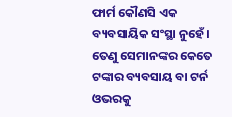ଫାର୍ମ କୌଣସି ଏକ ବ୍ୟବସାୟିକ ସଂସ୍ଥା ନୁହେଁ। ତେଣୁ ସେମାନଙ୍କର କେତେ ଟଙ୍କାର ବ୍ୟବସାୟ ବା ଟର୍ନ ଓଭରକୁ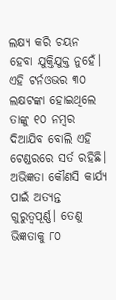ଲକ୍ଷ୍ୟ କରି ଚୟନ ହେବା ଯୁକ୍ତିଯୁକ୍ତ ନୁହେଁ। ଏହି ଟର୍ନଓଭର ୩୦ ଲକ୍ଷଟଙ୍କା ହୋଇଥିଲେ ତାଙ୍କୁ ୧୦ ନମ୍ବର ଦିଆଯିବ ବୋଲି ଏହି ଟେଣ୍ଡରରେ ସର୍ତ ରହିଛି। ଅଭିଜ୍ଞତା କୌଣସି କାର୍ଯ୍ୟ ପାଇଁ ଅତ୍ୟନ୍ତ ଗୁରୁତ୍ୱପୂର୍ଣ୍ଣ। ତେଣୁ ଭିଜ୍ଞତାକୁ ୮୦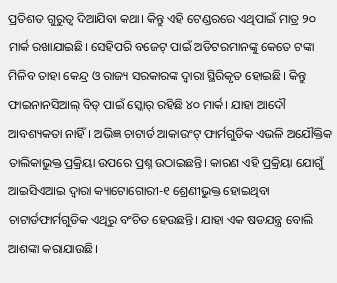ପ୍ରତିଶତ ଗୁରୁତ୍ୱ ଦିଆଯିବା କଥା। କିନ୍ତୁ ଏହି ଟେଣ୍ଡରରେ ଏଥିପାଇଁ ମାତ୍ର ୨୦ ମାର୍କ ରଖାଯାଇଛି। ସେହିପରି ବଜେଟ୍ ପାଇଁ ଅଡିଟରମାନଙ୍କୁ କେତେ ଟଙ୍କା ମିଳିବ ତାହା କେନ୍ଦ୍ର ଓ ରାଜ୍ୟ ସରକାରଙ୍କ ଦ୍ୱାରା ସ୍ଥିରିକୃତ ହୋଇଛି। କିନ୍ତୁ ଫାଇନାନସିଆଲ୍ ବିଡ୍ ପାଇଁ ସ୍କୋର୍ ରହିଛି ୪୦ ମାର୍କ। ଯାହା ଆଦୌ ଆବଶ୍ୟକତା ନାହିଁ। ଅଭିଜ୍ଞ ଚାଟାର୍ଡ ଆକାଉଂଟ୍ ଫାର୍ମଗୁଡିକ ଏଭଳି ଅଯୌକ୍ତିକ ତାଲିକାଭୁକ୍ତ ପ୍ରକ୍ରିୟା ଉପରେ ପ୍ରଶ୍ନ ଉଠାଇଛନ୍ତି। କାରଣ ଏହି ପ୍ରକ୍ରିୟା ଯୋଗୁଁ ଆଇସିଏଆଇ ଦ୍ୱାରା କ୍ୟାଟୋଗୋରୀ-୧ ଶ୍ରେଣୀଭୁକ୍ତ ହୋଇଥିବା ଚାଟାର୍ଡଫାର୍ମଗୁଡିକ ଏଥିରୁ ବଂଚିତ ହେଉଛନ୍ତି। ଯାହା ଏକ ଷଡଯନ୍ତ୍ର ବୋଲି ଆଶଙ୍କା କରାଯାଉଛି।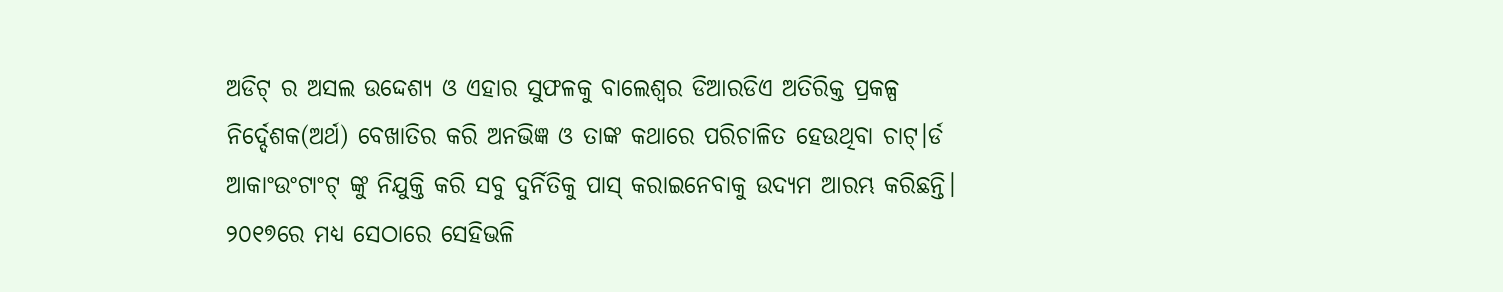ଅଡିଟ୍ ର ଅସଲ ଉଦ୍ଦେଶ୍ୟ ଓ ଏହାର ସୁଫଳକୁ ବାଲେଶ୍ୱର ଡିଆରଡିଏ ଅତିରିକ୍ତ ପ୍ରକଳ୍ପ ନିର୍ଦ୍ଦେଶକ(ଅର୍ଥ) ବେଖାତିର କରି ଅନଭିଜ୍ଞ ଓ ତାଙ୍କ କଥାରେ ପରିଚାଳିତ ହେଉଥିବା ଚାଟ୍।ର୍ଡ ଆକାଂଉଂଟାଂଟ୍ ଙ୍କୁ ନିଯୁକ୍ତି କରି ସବୁ ଦୁର୍ନିତିକୁ ପାସ୍ କରାଇନେବାକୁ ଉଦ୍ୟମ ଆରମ୍ଭ କରିଛନ୍ତି। ୨୦୧୭ରେ ମଧ୍ୟ ସେଠାରେ ସେହିଭଳି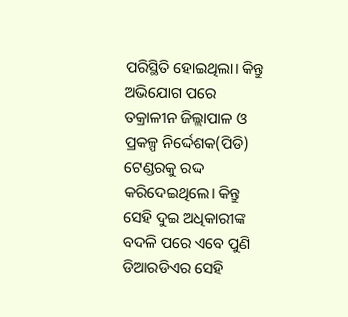ପରିସ୍ଥିତି ହୋଇଥିଲା। କିନ୍ତୁ ଅଭିଯୋଗ ପରେ ତକ୍ରାଳୀନ ଜିଲ୍ଲାପାଳ ଓ ପ୍ରକଳ୍ପ ନିର୍ଦ୍ଦେଶକ(ପିଡି) ଟେଣ୍ଡରକୁ ରଦ୍ଦ କରିଦେଇଥିଲେ। କିନ୍ତୁ ସେହି ଦୁଇ ଅଧିକାରୀଙ୍କ ବଦଳି ପରେ ଏବେ ପୁଣି ଡିଆରଡିଏର ସେହି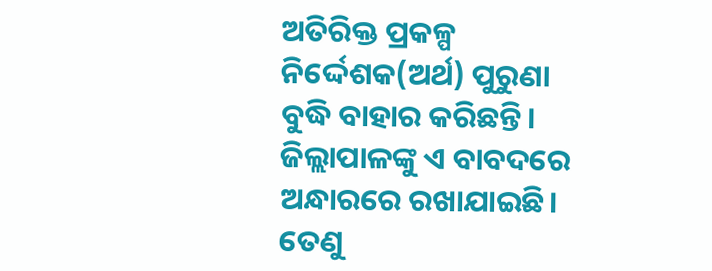ଅତିରିକ୍ତ ପ୍ରକଳ୍ପ ନିର୍ଦ୍ଦେଶକ(ଅର୍ଥ) ପୁରୁଣା ବୁଦ୍ଧି ବାହାର କରିଛନ୍ତି। ଜିଲ୍ଲାପାଳଙ୍କୁ ଏ ବାବଦରେ ଅନ୍ଧାରରେ ରଖାଯାଇଛି। ତେଣୁ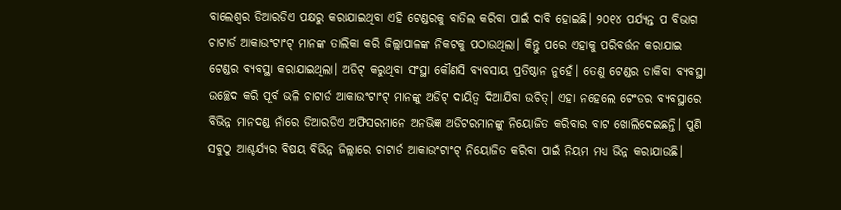ବାଲେଶ୍ୱର ଡିଆରଡିଏ ପକ୍ଷରୁ କରାଯାଇଥିବା ଏହି ଟେଣ୍ଡରକୁ ବାତିଲ କରିବା ପାଇଁ ଦାବି ହୋଇଛି। ୨୦୧୪ ପର୍ଯ୍ୟନ୍ତ ପ ବିଭାଗ ଚାଟାର୍ଡ ଆକାଉଂଟାଂଟ୍ ମାନଙ୍କ ତାଲିକା କରି ଜିଲ୍ଲାପାଳଙ୍କ ନିକଟକୁ ପଠାଉଥିଲା। କିନ୍ତୁ ପରେ ଏହାକୁ ପରିବର୍ତ୍ତନ କରାଯାଇ ଟେଣ୍ଡର ବ୍ୟବସ୍ଥା କରାଯାଇଥିଲା। ଅଡିଟ୍ କରୁଥିବା ସଂସ୍ଥା କୌଣସି ବ୍ୟବସାୟ ପ୍ରତିଷ୍ଠାନ ନୁହେଁ। ତେଣୁ ଟେଣ୍ଡର ଡାକିବା ବ୍ୟବସ୍ଥା ଉଚ୍ଛେଦ କରି ପୂର୍ବ ଭଳି ଚାଟାର୍ଡ ଆକାଉଂଟାଂଟ୍ ମାନଙ୍କୁ ଅଡିଟ୍ ଦାୟିତ୍ୱ ଦିଆଯିବା ଉଚିତ୍। ଏହା ନହେଲେ ଟେଂଡର ବ୍ୟବସ୍ଥାରେ ବିଭିନ୍ନ ମାନଦଣ୍ଡ ନାଁରେ ଡିଆରଡିଏ ଅଫିସରମାନେ ଅନଭିଜ୍ଞ ଅଡିଟରମାନଙ୍କୁ ନିୟୋଜିତ କରିବାର ବାଟ ଖୋଲିଦେଇଛନ୍ତି। ପୁଣି ସବୁଠୁ ଆଶ୍ଚର୍ଯ୍ୟର ବିଷୟ ବିଭିନ୍ନ ଜିଲ୍ଲାରେ ଚାଟାର୍ଡ ଆକାଉଂଟାଂଟ୍ ନିୟୋଜିତ କରିବା ପାଇଁ ନିୟମ ମଧ୍ୟ ଭିନ୍ନ କରାଯାଉଛି।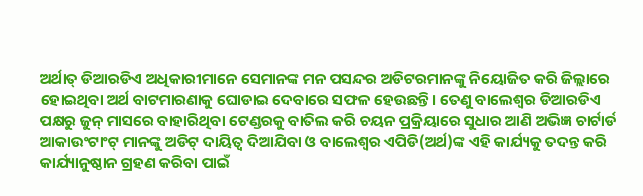ଅର୍ଥାତ୍ ଡିଆରଡିଏ ଅଧିକାରୀମାନେ ସେମାନଙ୍କ ମନ ପସନ୍ଦର ଅଡିଟରମାନଙ୍କୁ ନିୟୋଜିତ କରି ଜିଲ୍ଲାରେ ହୋଇଥିବା ଅର୍ଥ ବାଟମାରଣାକୁ ଘୋଡାଇ ଦେବାରେ ସଫଳ ହେଉଛନ୍ତି। ତେଣୁ ବାଲେଶ୍ୱର ଡିଆରଡିଏ ପକ୍ଷରୁ ଜୁନ୍ ମାସରେ ବାହାରିଥିବା ଟେଣ୍ଡରକୁ ବାତିଲ କରି ଚୟନ ପ୍ରକ୍ରିୟାରେ ସୁଧାର ଆଣି ଅଭିଜ୍ଞ ଚାର୍ଟାର୍ଡ ଆକାଉଂଟାଂଟ୍ ମାନଙ୍କୁ ଅଡିଟ୍ ଦାୟିତ୍ୱ ଦିଆଯିବା ଓ ବାଲେଶ୍ୱର ଏପିଡି(ଅର୍ଥ)ଙ୍କ ଏହି କାର୍ଯ୍ୟକୁ ତଦନ୍ତ କରି କାର୍ଯ୍ୟାନୁଷ୍ଠାନ ଗ୍ରହଣ କରିବା ପାଇଁ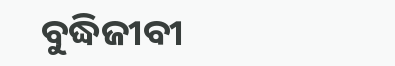ବୁଦ୍ଧିଜୀବୀ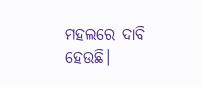ମହଲରେ ଦାବି ହେଉଛି।